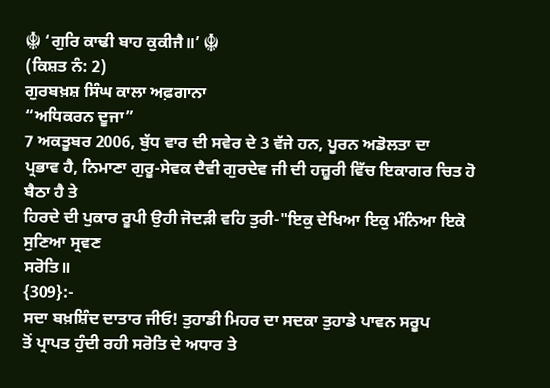☬ ‘ਗੁਰਿ ਕਾਢੀ ਬਾਹ ਕੁਕੀਜੈ॥’ ☬
(ਕਿਸ਼ਤ ਨੰ: 2)
ਗੁਰਬਖ਼ਸ਼ ਸਿੰਘ ਕਾਲਾ ਅਫ਼ਗਾਨਾ
“ਅਧਿਕਰਨ ਦੂਜਾ”
7 ਅਕਤੂਬਰ 2006, ਬੁੱਧ ਵਾਰ ਦੀ ਸਵੇਰ ਦੇ 3 ਵੱਜੇ ਹਨ, ਪੂਰਨ ਅਡੋਲਤਾ ਦਾ
ਪ੍ਰਭਾਵ ਹੈ, ਨਿਮਾਣਾ ਗੁਰੂ-ਸੇਵਕ ਦੈਵੀ ਗੁਰਦੇਵ ਜੀ ਦੀ ਹਜ਼ੂਰੀ ਵਿੱਚ ਇਕਾਗਰ ਚਿਤ ਹੋ ਬੈਠਾ ਹੈ ਤੇ
ਹਿਰਦੇ ਦੀ ਪੁਕਾਰ ਰੂਪੀ ਉਹੀ ਜੋਦੜੀ ਵਹਿ ਤੁਰੀ-"ਇਕੁ ਦੇਖਿਆ ਇਕੁ ਮੰਨਿਆ ਇਕੋ ਸੁਣਿਆ ਸ੍ਰਵਣ
ਸਰੋਤਿ॥
{309}:-
ਸਦਾ ਬਖ਼ਸ਼ਿੰਦ ਦਾਤਾਰ ਜੀਓ! ਤੁਹਾਡੀ ਮਿਹਰ ਦਾ ਸਦਕਾ ਤੁਹਾਡੇ ਪਾਵਨ ਸਰੂਪ
ਤੋਂ ਪ੍ਰਾਪਤ ਹੁੰਦੀ ਰਹੀ ਸਰੋਤਿ ਦੇ ਅਧਾਰ ਤੇ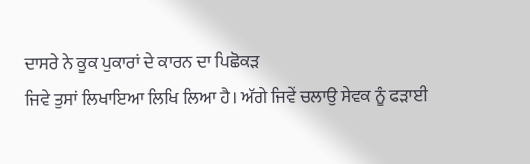ਦਾਸਰੇ ਨੇ ਕੂਕ ਪੁਕਾਰਾਂ ਦੇ ਕਾਰਨ ਦਾ ਪਿਛੋਕੜ
ਜਿਵੇ ਤੁਸਾਂ ਲਿਖਾਇਆ ਲਿਖਿ ਲਿਆ ਹੈ। ਅੱਗੇ ਜਿਵੇਂ ਚਲਾਉ ਸੇਵਕ ਨੂੰ ਫੜਾਈ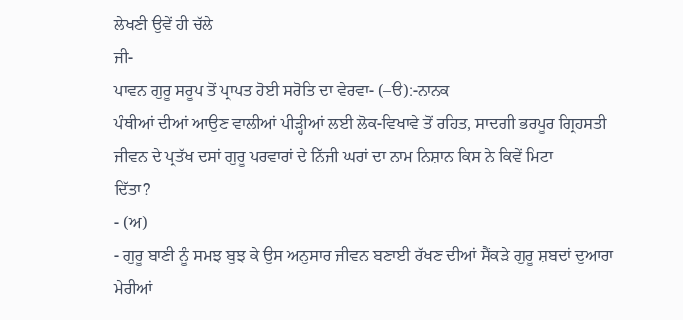ਲੇਖਣੀ ਉਵੇਂ ਹੀ ਚੱਲੇ
ਜੀ-
ਪਾਵਨ ਗੁਰੂ ਸਰੂਪ ਤੋਂ ਪ੍ਰਾਪਤ ਹੋਈ ਸਰੋਤਿ ਦਾ ਵੇਰਵਾ- (–ੳ):-ਨਾਨਕ
ਪੰਥੀਆਂ ਦੀਆਂ ਆਉਣ ਵਾਲੀਆਂ ਪੀੜ੍ਹੀਆਂ ਲਈ ਲੋਕ-ਵਿਖਾਵੇ ਤੋਂ ਰਹਿਤ, ਸਾਦਗੀ ਭਰਪੂਰ ਗ੍ਰਿਹਸਤੀ
ਜੀਵਨ ਦੇ ਪ੍ਰਤੱਖ ਦਸਾਂ ਗੁਰੂ ਪਰਵਾਰਾਂ ਦੇ ਨਿੱਜੀ ਘਰਾਂ ਦਾ ਨਾਮ ਨਿਸ਼ਾਨ ਕਿਸ ਨੇ ਕਿਵੇਂ ਮਿਟਾ
ਦਿੱਤਾ?
- (ਅ)
- ਗੁਰੂ ਬਾਣੀ ਨੂੰ ਸਮਝ ਬੁਝ ਕੇ ਉਸ ਅਨੁਸਾਰ ਜੀਵਨ ਬਣਾਈ ਰੱਖਣ ਦੀਆਂ ਸੈਂਕੜੇ ਗੁਰੂ ਸ਼ਬਦਾਂ ਦੁਆਰਾ
ਮੇਰੀਆਂ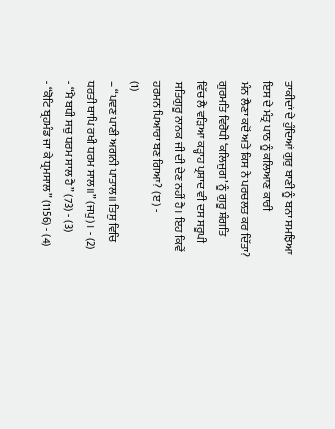ਤਾਕੀਦਾਂ ਦੇ ਹੁੰਦਿਆਂ ਗੁਰੁ ਬਾਣੀ ਨੂੰ ਬਨਾ ਸਮਝਿਆ ਇਸ ਦੇ ਮੰਤ੍ਰ ਪਾਠ ਨੂੰ ਕਲਿਆਣ ਕਾਰੀ
ਮੰਨ ਲੈਣਾ ਕਦੋਂ ਅਤੇ ਕਿਸ ਨੇ ਪਰਚਲਤ ਕਰ ਦਿੱਤਾ? ਗੁਰਮਤਿ ਵਿਰੋਧੀ ‘ਕਲਿਜੁਗ’ ਨੂੰ ਗੁਰੂ ਸ਼ੰਗਤਿ
ਵਿੱਚ ਲੈ ਵੜਿਆ ਕੜ੍ਹਾਹ ਪ੍ਰਸ਼ਾਦ ਵੀ ਦਸ ਸਰੂਪੀ ਸਤਿਗੁਰੂ ਨਾਨਕ ਜੀ ਦੀ ਦੇਣ ਨਹੀਂ ਹੈ। ਇਹ ਕਿਵੇਂ
ਹਰਮਨ ਪਿਆਰਾ ਬਣ ਗਿਆ? (ੲ) -
(1)
– “ਪਵਣ ਪਾਣੀ ਅਗਨੀ ਪਾਤਾਲ॥ ਤਿਸੁ ਵਿਚਿ ਧਰਤੀ ਥਾਪਿ ਰਖੀ ਧਰਮ ਸਾਲ॥” (ਜਪੁ)। - (2)
- “ਮੈ ਬਧੀ ਸਚੁ ਧਰਮ ਸਾਲ ਹੈ” (73) - (3)
- “ਕੋਟਿ ਬ੍ਰਹਮੰਡ ਜਾ ਕੇ ਧ੍ਰਮਸਾਲ” (1156) - (4)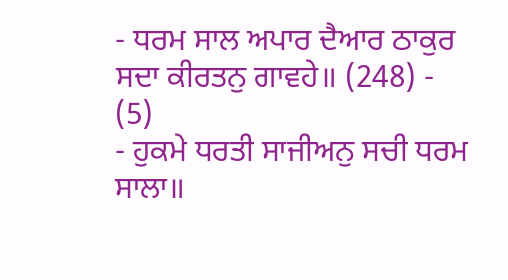- ਧਰਮ ਸਾਲ ਅਪਾਰ ਦੈਆਰ ਠਾਕੁਰ ਸਦਾ ਕੀਰਤਨੁ ਗਾਵਹੇ॥ (248) - (5)
- ਹੁਕਮੇ ਧਰਤੀ ਸਾਜੀਅਨੁ ਸਚੀ ਧਰਮ ਸਾਲਾ॥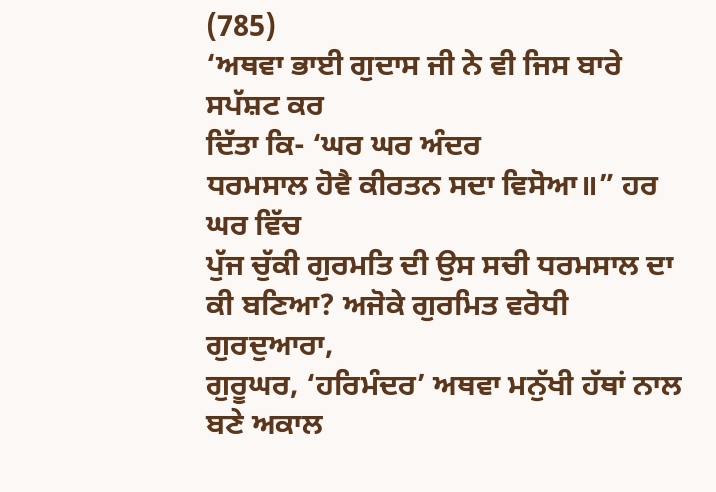(785)
‘ਅਥਵਾ ਭਾਈ ਗੁਦਾਸ ਜੀ ਨੇ ਵੀ ਜਿਸ ਬਾਰੇ ਸਪੱਸ਼ਟ ਕਰ
ਦਿੱਤਾ ਕਿ- ‘ਘਰ ਘਰ ਅੰਦਰ
ਧਰਮਸਾਲ ਹੋਵੈ ਕੀਰਤਨ ਸਦਾ ਵਿਸੋਆ॥” ਹਰ ਘਰ ਵਿੱਚ
ਪੁੱਜ ਚੁੱਕੀ ਗੁਰਮਤਿ ਦੀ ਉਸ ਸਚੀ ਧਰਮਸਾਲ ਦਾ ਕੀ ਬਣਿਆ? ਅਜੋਕੇ ਗੁਰਮਿਤ ਵਰੋਧੀ ਗੁਰਦੁਆਰਾ,
ਗੁਰੂਘਰ, ‘ਹਰਿਮੰਦਰ’ ਅਥਵਾ ਮਨੁੱਖੀ ਹੱਥਾਂ ਨਾਲ ਬਣੇ ਅਕਾਲ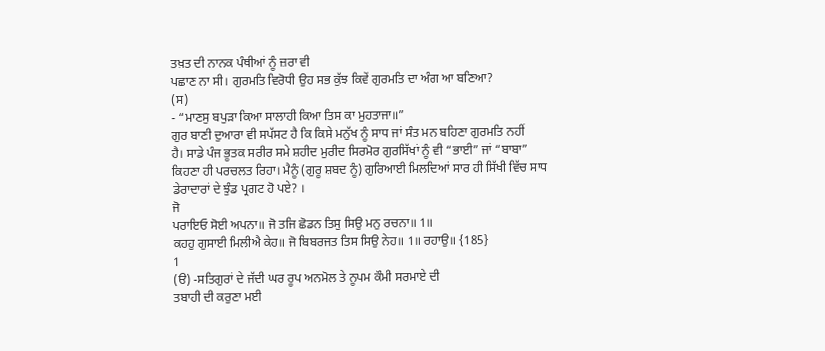ਤਖ਼ਤ ਦੀ ਨਾਨਕ ਪੰਥੀਆਂ ਨੂੰ ਜ਼ਰਾ ਵੀ
ਪਛਾਣ ਨਾ ਸੀ। ਗੁਰਮਤਿ ਵਿਰੋਧੀ ਉਹ ਸਭ ਕੁੱਝ ਕਿਵੇਂ ਗੁਰਮਤਿ ਦਾ ਅੰਗ ਆ ਬਣਿਆ?
(ਸ)
- “ਮਾਣਸੁ ਬਪੁੜਾ ਕਿਆ ਸਾਲਾਹੀ ਕਿਆ ਤਿਸ ਕਾ ਮੁਹਤਾਜਾ॥”
ਗੁਰ ਬਾਣੀ ਦੁਆਰਾ ਵੀ ਸਪੱਸਟ ਹੈ ਕਿ ਕਿਸੇ ਮਨੁੱਖ ਨੂੰ ਸਾਧ ਜਾਂ ਸੰਤ ਮਨ ਬਹਿਣਾ ਗੁਰਮਤਿ ਨਹੀਂ
ਹੈ। ਸਾਡੇ ਪੰਜ ਭੂਤਕ ਸਰੀਰ ਸਮੇ ਸ਼ਹੀਦ ਮੁਰੀਦ ਸਿਰਮੋਰ ਗੁਰਸਿੱਖਾਂ ਨੂੰ ਵੀ “ਭਾਈ” ਜਾਂ “ਬਾਬਾ”
ਕਿਹਣਾ ਹੀ ਪਰਚਲਤ ਰਿਹਾ। ਮੈਨੂੰ (ਗੁਰੂ ਸ਼ਬਦ ਨੂੰ) ਗੁਰਿਆਈ ਮਿਲਦਿਆਂ ਸਾਰ ਹੀ ਸਿੱਖੀ ਵਿੱਚ ਸਾਧ
ਡੇਰਾਦਾਰਾਂ ਦੇ ਝੁੰਡ ਪ੍ਰਗਟ ਹੋ ਪਏ? ।
ਜੋ
ਪਰਾਇਓ ਸੋਈ ਅਪਨਾ॥ ਜੋ ਤਜਿ ਛੋਡਨ ਤਿਸੁ ਸਿਉ ਮਨੁ ਰਚਨਾ॥ 1॥
ਕਹਹੁ ਗੁਸਾਈ ਮਿਲੀਐ ਕੇਹ॥ ਜੋ ਬਿਬਰਜਤ ਤਿਸ ਸਿਉ ਨੇਹ॥ 1॥ ਰਹਾਉ॥ {185}
1
(ੳ) -ਸਤਿਗੁਰਾਂ ਦੇ ਜੱਦੀ ਘਰ ਰੂਪ ਅਨਮੋਲ ਤੇ ਨੂਪਮ ਕੌਮੀ ਸਰਮਾਏ ਦੀ
ਤਬਾਹੀ ਦੀ ਕਰੁਣਾ ਮਈ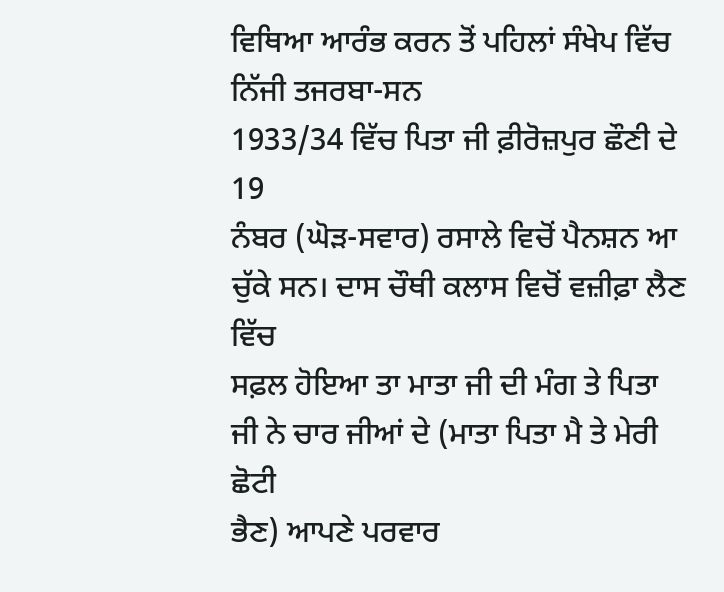ਵਿਥਿਆ ਆਰੰਭ ਕਰਨ ਤੋਂ ਪਹਿਲਾਂ ਸੰਖੇਪ ਵਿੱਚ
ਨਿੱਜੀ ਤਜਰਬਾ-ਸਨ
1933/34 ਵਿੱਚ ਪਿਤਾ ਜੀ ਫ਼ੀਰੋਜ਼ਪੁਰ ਛੌਣੀ ਦੇ 19
ਨੰਬਰ (ਘੋੜ-ਸਵਾਰ) ਰਸਾਲੇ ਵਿਚੋਂ ਪੈਨਸ਼ਨ ਆ ਚੁੱਕੇ ਸਨ। ਦਾਸ ਚੌਥੀ ਕਲਾਸ ਵਿਚੋਂ ਵਜ਼ੀਫ਼ਾ ਲੈਣ ਵਿੱਚ
ਸਫ਼ਲ ਹੋਇਆ ਤਾ ਮਾਤਾ ਜੀ ਦੀ ਮੰਗ ਤੇ ਪਿਤਾ ਜੀ ਨੇ ਚਾਰ ਜੀਆਂ ਦੇ (ਮਾਤਾ ਪਿਤਾ ਮੈ ਤੇ ਮੇਰੀ ਛੋਟੀ
ਭੈਣ) ਆਪਣੇ ਪਰਵਾਰ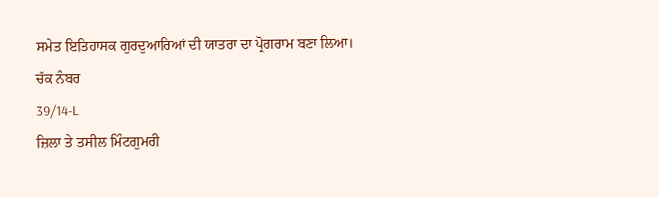ਸਮੇਤ ਇਤਿਹਾਸਕ ਗੁਰਦੁਆਰਿਆਂ ਦੀ ਯਾਤਰਾ ਦਾ ਪ੍ਰੋਗਰਾਮ ਬਣਾ ਲਿਆ। ਚੱਕ ਨੰਬਰ
39/14-L
ਜ਼ਿਲਾ ਤੇ ਤਸੀਲ ਮਿੰਟਗੁਮਰੀ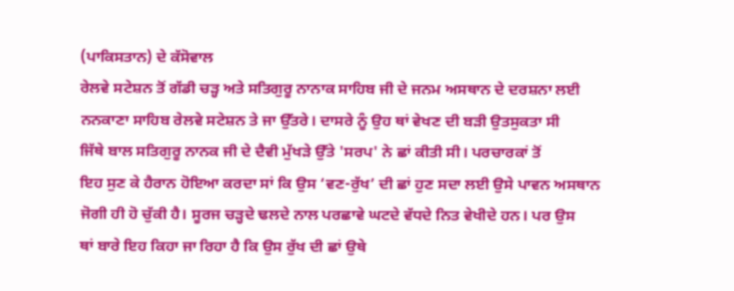(ਪਾਕਿਸਤਾਨ) ਦੇ ਕੱਸੋਵਾਲ
ਰੇਲਵੇ ਸਟੇਸ਼ਨ ਤੋਂ ਗੱਡੀ ਚੜ੍ਹ ਅਤੇ ਸਤਿਗੁਰੂ ਨਾਨਾਕ ਸਾਹਿਬ ਜੀ ਦੇ ਜਨਮ ਅਸਥਾਨ ਦੇ ਦਰਸ਼ਨਾ ਲਈ
ਨਨਕਾਣਾ ਸਾਹਿਬ ਰੇਲਵੇ ਸਟੇਸ਼ਨ ਤੇ ਜਾ ਉੱਤਰੇ। ਦਾਸਰੇ ਨੂੰ ਉਹ ਥਾਂ ਵੇਖਣ ਦੀ ਬੜੀ ਉਤਸੁਕਤਾ ਸੀ
ਜਿੱਥੇ ਬਾਲ ਸਤਿਗੁਰੂ ਨਾਨਕ ਜੀ ਦੇ ਦੈਵੀ ਮੁੱਖੜੇ ਉੱਤੇ 'ਸਰਪ' ਨੇ ਛਾਂ ਕੀਤੀ ਸੀ। ਪਰਚਾਰਕਾਂ ਤੋਂ
ਇਹ ਸੁਣ ਕੇ ਹੈਰਾਨ ਹੋਇਆ ਕਰਦਾ ਸਾਂ ਕਿ ਉਸ ‘ਵਣ-ਰੁੱਖ’ ਦੀ ਛਾਂ ਹੁਣ ਸਦਾ ਲਈ ਉਸੇ ਪਾਵਨ ਅਸਥਾਨ
ਜੋਗੀ ਹੀ ਹੋ ਚੁੱਕੀ ਹੈ। ਸੂਰਜ ਚੜ੍ਹਦੇ ਢਲਦੇ ਨਾਲ ਪਰਛਾਵੇ ਘਟਦੇ ਵੱਧਦੇ ਨਿਤ ਵੇਖੀਦੇ ਹਨ। ਪਰ ਉਸ
ਥਾਂ ਬਾਰੇ ਇਹ ਕਿਹਾ ਜਾ ਰਿਹਾ ਹੈ ਕਿ ਉਸ ਰੁੱਖ ਦੀ ਛਾਂ ਉਥੇ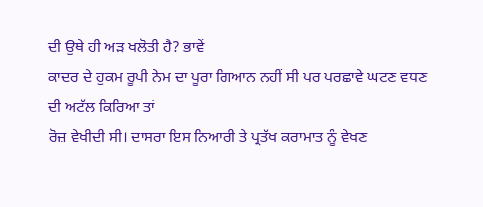ਦੀ ਉਥੇ ਹੀ ਅੜ ਖਲੋਤੀ ਹੈ? ਭਾਵੇਂ
ਕਾਦਰ ਦੇ ਹੁਕਮ ਰੂਪੀ ਨੇਮ ਦਾ ਪੂਰਾ ਗਿਆਨ ਨਹੀਂ ਸੀ ਪਰ ਪਰਛਾਵੇ ਘਟਣ ਵਧਣ ਦੀ ਅਟੱਲ ਕਿਰਿਆ ਤਾਂ
ਰੋਜ਼ ਵੇਖੀਦੀ ਸੀ। ਦਾਸਰਾ ਇਸ ਨਿਆਰੀ ਤੇ ਪ੍ਰਤੱਖ ਕਰਾਮਾਤ ਨੂੰ ਵੇਖਣ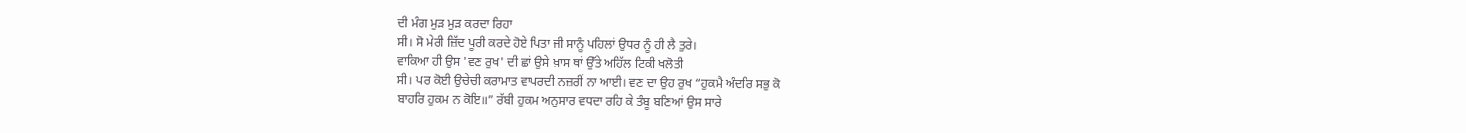ਦੀ ਮੰਗ ਮੁੜ ਮੁੜ ਕਰਦਾ ਰਿਹਾ
ਸੀ। ਸੋ ਮੇਰੀ ਜ਼ਿੱਦ ਪੂਰੀ ਕਰਦੇ ਹੋਏ ਪਿਤਾ ਜੀ ਸਾਨੂੰ ਪਹਿਲਾਂ ਉਧਰ ਨੂੰ ਹੀ ਲੈ ਤੁਰੇ।
ਵਾਕਿਆ ਹੀ ਉਸ 'ਵਣ ਰੁਖ' ਦੀ ਛਾਂ ਉਸੇ ਖ਼ਾਸ ਥਾਂ ਉੱਤੇ ਅਹਿੱਲ ਟਿਕੀ ਖਲੋਤੀ
ਸੀ। ਪਰ ਕੋਈ ਉਚੇਚੀ ਕਰਾਮਾਤ ਵਾਪਰਦੀ ਨਜ਼ਰੀਂ ਨਾ ਆਈ। ਵਣ ਦਾ ਉਹ ਰੁਖ “ਹੁਕਮੈ ਅੰਦਰਿ ਸਭੁ ਕੋ
ਬਾਹਰਿ ਹੁਕਮ ਨ ਕੋਇ॥” ਰੱਬੀ ਹੁਕਮ ਅਨੁਸਾਰ ਵਧਦਾ ਰਹਿ ਕੇ ਤੰਬੂ ਬਣਿਆਂ ਉਸ ਸਾਰੇ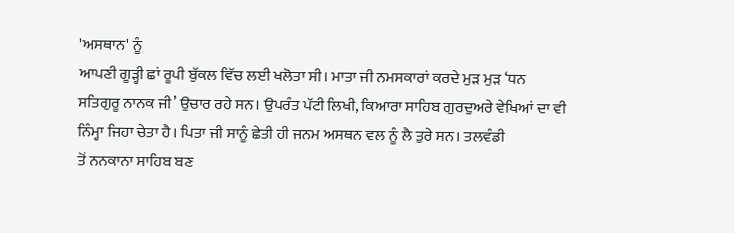'ਅਸਥਾਨ' ਨੂੰ
ਆਪਣੀ ਗੂੜ੍ਹੀ ਛਾਂ ਰੂਪੀ ਬੁੱਕਲ ਵਿੱਚ ਲਈ ਖਲੋਤਾ ਸੀ। ਮਾਤਾ ਜੀ ਨਮਸਕਾਰਾਂ ਕਰਦੇ ਮੁੜ ਮੁੜ ‘ਧਨ
ਸਤਿਗੁਰੂ ਨਾਨਕ ਜੀ’ ਉਚਾਰ ਰਹੇ ਸਨ। ਉਪਰੰਤ ਪੱਟੀ ਲਿਖੀ, ਕਿਆਰਾ ਸਾਹਿਬ ਗੁਰਦੁਅਰੇ ਵੇਖਿਆਂ ਦਾ ਵੀ
ਨਿੰਮ੍ਹਾ ਜਿਹਾ ਚੇਤਾ ਹੈ। ਪਿਤਾ ਜੀ ਸਾਨੂੰ ਛੇਤੀ ਹੀ ਜਨਮ ਅਸਥਨ ਵਲ ਨੂੰ ਲੈ ਤੁਰੇ ਸਨ। ਤਲਵੰਡੀ
ਤੋਂ ਨਨਕਾਨਾ ਸਾਹਿਬ ਬਣ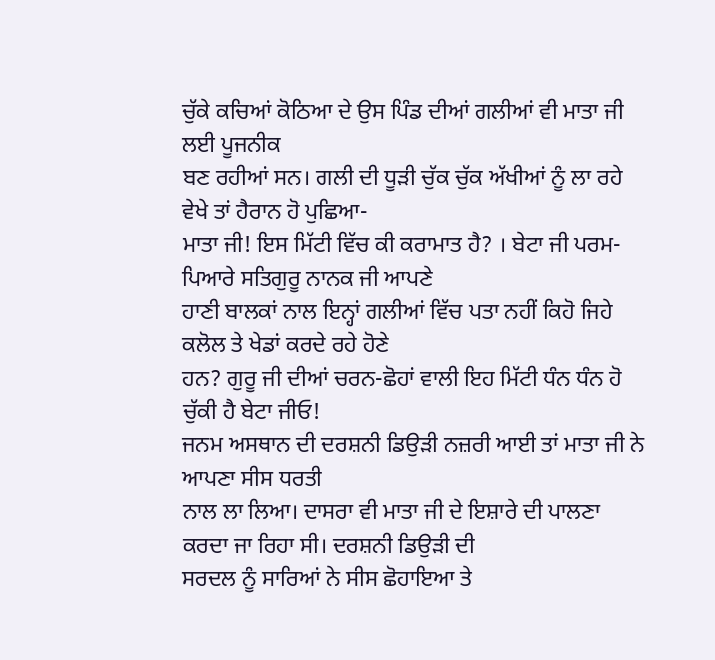ਚੁੱਕੇ ਕਚਿਆਂ ਕੋਠਿਆ ਦੇ ਉਸ ਪਿੰਡ ਦੀਆਂ ਗਲੀਆਂ ਵੀ ਮਾਤਾ ਜੀ ਲਈ ਪੂਜਨੀਕ
ਬਣ ਰਹੀਆਂ ਸਨ। ਗਲੀ ਦੀ ਧੂੜੀ ਚੁੱਕ ਚੁੱਕ ਅੱਖੀਆਂ ਨੂੰ ਲਾ ਰਹੇ ਵੇਖੇ ਤਾਂ ਹੈਰਾਨ ਹੋ ਪੁਛਿਆ-
ਮਾਤਾ ਜੀ! ਇਸ ਮਿੱਟੀ ਵਿੱਚ ਕੀ ਕਰਾਮਾਤ ਹੈ? । ਬੇਟਾ ਜੀ ਪਰਮ-ਪਿਆਰੇ ਸਤਿਗੁਰੂ ਨਾਨਕ ਜੀ ਆਪਣੇ
ਹਾਣੀ ਬਾਲਕਾਂ ਨਾਲ ਇਨ੍ਹਾਂ ਗਲੀਆਂ ਵਿੱਚ ਪਤਾ ਨਹੀਂ ਕਿਹੋ ਜਿਹੇ ਕਲੋਲ ਤੇ ਖੇਡਾਂ ਕਰਦੇ ਰਹੇ ਹੋਣੇ
ਹਨ? ਗੁਰੂ ਜੀ ਦੀਆਂ ਚਰਨ-ਛੋਹਾਂ ਵਾਲੀ ਇਹ ਮਿੱਟੀ ਧੰਨ ਧੰਨ ਹੋ ਚੁੱਕੀ ਹੈ ਬੇਟਾ ਜੀਓ!
ਜਨਮ ਅਸਥਾਨ ਦੀ ਦਰਸ਼ਨੀ ਡਿਉੜੀ ਨਜ਼ਰੀ ਆਈ ਤਾਂ ਮਾਤਾ ਜੀ ਨੇ ਆਪਣਾ ਸੀਸ ਧਰਤੀ
ਨਾਲ ਲਾ ਲਿਆ। ਦਾਸਰਾ ਵੀ ਮਾਤਾ ਜੀ ਦੇ ਇਸ਼ਾਰੇ ਦੀ ਪਾਲਣਾ ਕਰਦਾ ਜਾ ਰਿਹਾ ਸੀ। ਦਰਸ਼ਨੀ ਡਿਉੜੀ ਦੀ
ਸਰਦਲ ਨੂੰ ਸਾਰਿਆਂ ਨੇ ਸੀਸ ਛੋਹਾਇਆ ਤੇ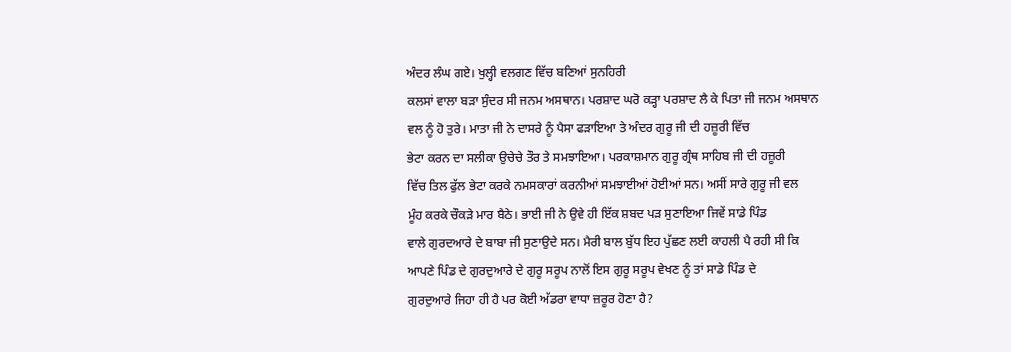ਅੰਦਰ ਲੰਘ ਗਏ। ਖੁਲ੍ਹੀ ਵਲਗਣ ਵਿੱਚ ਬਣਿਆਂ ਸੁਨਹਿਰੀ
ਕਲਸਾਂ ਵਾਲਾ ਬੜਾ ਸੁੰਦਰ ਸੀ ਜਨਮ ਅਸਥਾਨ। ਪਰਸ਼ਾਦ ਘਰੋ ਕੜ੍ਹਾ ਪਰਸ਼ਾਦ ਲੈ ਕੇ ਪਿਤਾ ਜੀ ਜਨਮ ਅਸਥਾਨ
ਵਲ ਨੂੰ ਹੋ ਤੁਰੇ। ਮਾਤਾ ਜੀ ਨੇ ਦਾਸਰੇ ਨੂੰ ਪੈਸਾ ਫੜਾਇਆ ਤੇ ਅੰਦਰ ਗੁਰੂ ਜੀ ਦੀ ਹਜ਼ੂਰੀ ਵਿੱਚ
ਭੇਟਾ ਕਰਨ ਦਾ ਸਲੀਕਾ ਉਚੇਚੇ ਤੌਰ ਤੇ ਸਮਝਾਇਆ। ਪਰਕਾਸ਼ਮਾਨ ਗੁਰੂ ਗ੍ਰੰਥ ਸਾਹਿਬ ਜੀ ਦੀ ਹਜ਼ੂਰੀ
ਵਿੱਚ ਤਿਲ ਫੁੱਲ ਭੇਟਾ ਕਰਕੇ ਨਮਸਕਾਰਾਂ ਕਰਨੀਆਂ ਸਮਝਾਈਆਂ ਹੋਈਆਂ ਸਨ। ਅਸੀਂ ਸਾਰੇ ਗੁਰੂ ਜੀ ਵਲ
ਮੂੰਹ ਕਰਕੇ ਚੌਕੜੇ ਮਾਰ ਬੈਠੇ। ਭਾਈ ਜੀ ਨੇ ਉਵੇ ਹੀ ਇੱਕ ਸ਼ਬਦ ਪੜ ਸੁਣਾਇਆ ਜਿਵੇਂ ਸਾਡੇ ਪਿੰਡ
ਵਾਲੇ ਗੁਰਦਆਰੇ ਦੇ ਬਾਬਾ ਜੀ ਸੁਣਾਉਦੇ ਸਨ। ਮੈਰੀ ਬਾਲ ਬੁੱਧ ਇਹ ਪੁੱਛਣ ਲਈ ਕਾਹਲੀ ਪੈ ਰਹੀ ਸੀ ਕਿ
ਆਪਣੇ ਪਿੰਡ ਦੇ ਗੁਰਦੁਆਰੇ ਦੇ ਗੁਰੂ ਸਰੂਪ ਨਾਲੋਂ ਇਸ ਗੁਰੂ ਸਰੂਪ ਵੇਖਣ ਨੂੰ ਤਾਂ ਸਾਡੇ ਪਿੰਡ ਦੇ
ਗੁਰਦੁਆਰੇ ਜਿਹਾ ਹੀ ਹੈ ਪਰ ਕੋਈ ਅੱਡਰਾ ਵਾਧਾ ਜ਼ਰੂਰ ਹੋਣਾ ਹੈ?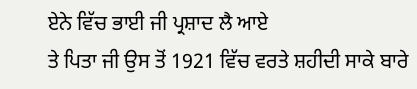ਏਨੇ ਵਿੱਚ ਭਾਈ ਜੀ ਪ੍ਰਸ਼ਾਦ ਲੈ ਆਏ
ਤੇ ਪਿਤਾ ਜੀ ਉਸ ਤੋਂ 1921 ਵਿੱਚ ਵਰਤੇ ਸ਼ਹੀਦੀ ਸਾਕੇ ਬਾਰੇ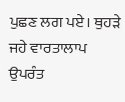ਪੁਛਣ ਲਗ ਪਏ। ਥੁਹੜੇ ਜਹੇ ਵਾਰਤਾਲਾਪ
ਉਪਰੰਤ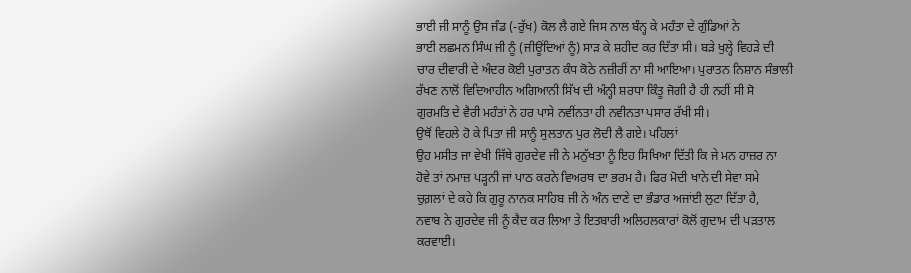ਭਾਈ ਜੀ ਸਾਨੂੰ ਉਸ ਜੰਡ (-ਰੁੱਖ) ਕੋਲ ਲੈ ਗਏ ਜਿਸ ਨਾਲ ਬੰਨ੍ਹ ਕੇ ਮਹੰਤਾ ਦੇ ਗੁੰਡਿਆਂ ਨੇ
ਭਾਈ ਲਛਮਨ ਸਿੰਘ ਜੀ ਨੂੰ (ਜੀਊਂਦਿਆਂ ਨੂੰ) ਸਾੜ ਕੇ ਸ਼ਹੀਦ ਕਰ ਦਿੱਤਾ ਸੀ। ਬੜੇ ਖੁਲ੍ਹੇ ਵਿਹੜੇ ਦੀ
ਚਾਰ ਦੀਵਾਰੀ ਦੇ ਅੰਦਰ ਕੋਈ ਪੁਰਾਤਨ ਕੰਧ ਕੋਠੇ ਨਜ਼ੀਰੀਂ ਨਾ ਸੀ ਆਇਆ। ਪੁਰਾਤਨ ਨਿਸ਼ਾਨ ਸੰਭਾਲੀ
ਰੱਖਣ ਨਾਲੋਂ ਵਿਦਿਆਹੀਨ ਅਗਿਆਨੀ ਸਿੱਖ ਦੀ ਅੰਨ੍ਹੀ ਸ਼ਰਧਾ ਕਿੰਤੂ ਜੋਗੀ ਹੈ ਹੀ ਨਹੀਂ ਸੀ ਸੋ
ਗੁਰਮਤਿ ਦੇ ਵੈਰੀ ਮਹੰਤਾਂ ਨੇ ਹਰ ਪਾਸੇ ਨਵੀਂਨਤਾ ਹੀ ਨਵੀਨਤਾ ਪਸਾਰ ਰੱਖੀ ਸੀ।
ਉਥੋਂ ਵਿਹਲੇ ਹੋ ਕੇ ਪਿਤਾ ਜੀ ਸਾਨੂੰ ਸੁਲਤਾਨ ਪੁਰ ਲੋਦੀ ਲੈ ਗਏ। ਪਹਿਲਾਂ
ਉਹ ਮਸੀਤ ਜਾ ਵੇਖੀ ਜਿੱਥੇ ਗੁਰਦੇਵ ਜੀ ਨੇ ਮਨੁੱਖਤਾ ਨੂੰ ਇਹ ਸਿਖਿਆ ਦਿੱਤੀ ਕਿ ਜੇ ਮਨ ਹਾਜ਼ਰ ਨਾ
ਹੋਵੇ ਤਾਂ ਨਮਾਜ਼ ਪੜ੍ਹਨੀ ਜਾਂ ਪਾਠ ਕਰਨੇ ਵਿਅਰਥ ਦਾ ਭਰਮ ਹੈ। ਫਿਰ ਮੋਦੀ ਖਾਨੇ ਦੀ ਸੇਵਾ ਸਮੇ
ਚੁਗ਼ਲਾਂ ਦੇ ਕਹੇ ਕਿ ਗੁਰੂ ਨਾਨਕ ਸਾਹਿਬ ਜੀ ਨੇ ਅੰਨ ਦਾਣੇ ਦਾ ਭੰਡਾਰ ਅਜਾਂਈ ਲੁਟਾ ਦਿੱਤਾ ਹੈ,
ਨਵਾਬ ਨੇ ਗੁਰਦੇਵ ਜੀ ਨੂੰ ਕੈਦ ਕਰ ਲਿਆ ਤੇ ਇਤਬਾਰੀ ਅਲਿਹਲਕਾਰਾਂ ਕੋਲੋਂ ਗੁਦਾਮ ਦੀ ਪੜਤਾਲ
ਕਰਵਾਈ।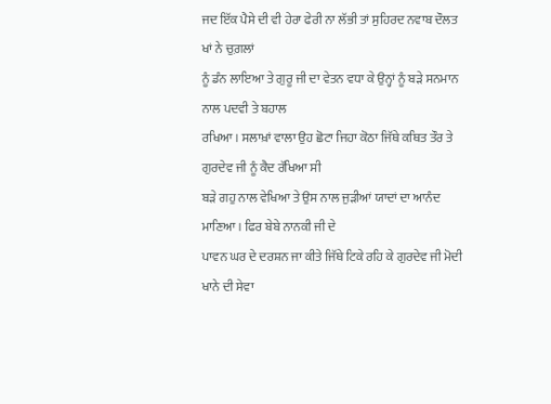ਜਦ ਇੱਕ ਪੈਸੇ ਦੀ ਵੀ ਹੇਰਾ ਫੇਰੀ ਨਾ ਲੱਭੀ ਤਾਂ ਸੁਹਿਰਦ ਨਵਾਬ ਦੌਲਤ ਖਾਂ ਨੇ ਚੁਗ਼ਲਾਂ
ਨੂੰ ਡੰਨ ਲਾਇਆ ਤੇ ਗੁਰੂ ਜੀ ਦਾ ਵੇਤਨ ਵਧਾ ਕੇ ਉਨ੍ਹਾਂ ਨੂੰ ਬੜੇ ਸਨਮਾਨ ਨਾਲ ਪਦਵੀ ਤੇ ਬਹਾਲ
ਰਖਿਆ। ਸਲਾਖ਼ਾਂ ਵਾਲਾ ਉਹ ਛੋਟਾ ਜਿਹਾ ਕੋਠਾ ਜਿੱਥੇ ਕਥਿਤ ਤੌਰ ਤੇ ਗੁਰਦੇਵ ਜੀ ਨੂੰ ਕੈਦ ਰੱਖਿਆ ਸੀ
ਬੜੇ ਗਹੁ ਨਾਲ ਵੇਖਿਆ ਤੇ ਉਸ ਨਾਲ ਜੁੜੀਆਂ ਯਾਦਾਂ ਦਾ ਆਨੰਦ ਮਾਣਿਆ। ਫਿਰ ਬੇਬੇ ਨਾਨਕੀ ਜੀ ਦੇ
ਪਾਵਨ ਘਰ ਦੇ ਦਰਸ਼ਨ ਜਾ ਕੀਤੇ ਜਿੱਥੇ ਟਿਕੇ ਰਹਿ ਕੇ ਗੁਰਦੇਵ ਜੀ ਮੋਦੀ ਖਾਨੇ ਦੀ ਸੇਵਾ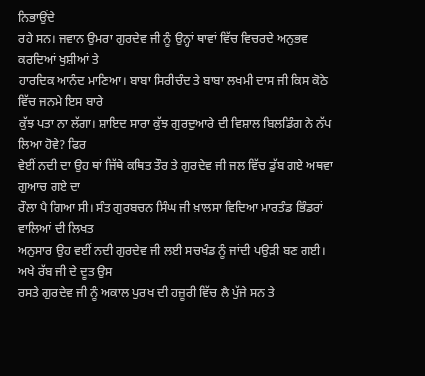ਨਿਭਾਉਂਦੇ
ਰਹੇ ਸਨ। ਜਵਾਨ ਉਮਰਾ ਗੁਰਦੇਵ ਜੀ ਨੂੰ ਉਨ੍ਹਾਂ ਥਾਵਾਂ ਵਿੱਚ ਵਿਚਰਦੇ ਅਨੁਭਵ ਕਰਦਿਆਂ ਖੁਸ਼ੀਆਂ ਤੇ
ਹਾਰਦਿਕ ਆਨੰਦ ਮਾਣਿਆ। ਬਾਬਾ ਸਿਰੀਚੰਦ ਤੇ ਬਾਬਾ ਲਖਮੀ ਦਾਸ ਜੀ ਕਿਸ ਕੋਠੇ ਵਿੱਚ ਜਨਮੇ ਇਸ ਬਾਰੇ
ਕੁੱਝ ਪਤਾ ਨਾ ਲੱਗਾ। ਸ਼ਾਇਦ ਸਾਰਾ ਕੁੱਝ ਗੁਰਦੁਆਰੇ ਦੀ ਵਿਸ਼ਾਲ ਬਿਲਡਿੰਗ ਨੇ ਨੱਪ ਲਿਆ ਹੋਵੇ? ਫਿਰ
ਵੇਈਂ ਨਦੀ ਦਾ ਉਹ ਥਾਂ ਜਿੱਥੇ ਕਥਿਤ ਤੌਰ ਤੇ ਗੁਰਦੇਵ ਜੀ ਜਲ ਵਿੱਚ ਡੁੱਬ ਗਏ ਅਥਵਾ ਗੁਆਚ ਗਏ ਦਾ
ਰੌਲਾ ਪੈ ਗਿਆ ਸੀ। ਸੰਤ ਗੁਰਬਚਨ ਸਿੰਘ ਜੀ ਖ਼ਾਲਸਾ ਵਿਦਿਆ ਮਾਰਤੰਡ ਭਿੰਡਰਾਂ ਵਾਲਿਆਂ ਦੀ ਲਿਖਤ
ਅਨੁਸਾਰ ਉਹ ਵਈਂ ਨਦੀ ਗੁਰਦੇਵ ਜੀ ਲਈ ਸਚਖੰਡ ਨੂੰ ਜਾਂਦੀ ਪਉੜੀ ਬਣ ਗਈ। ਅਖੇ ਰੱਬ ਜੀ ਦੇ ਦੂਤ ਉਸ
ਰਸਤੇ ਗੁਰਦੇਵ ਜੀ ਨੂੰ ਅਕਾਲ ਪੁਰਖ ਦੀ ਹਜ਼ੂਰੀ ਵਿੱਚ ਲੈ ਪੁੱਜੇ ਸਨ ਤੇ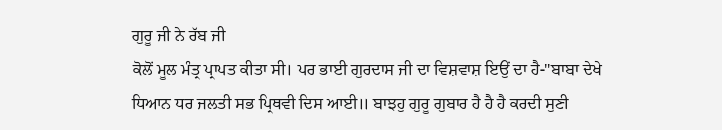ਗੁਰੂ ਜੀ ਨੇ ਰੱਬ ਜੀ
ਕੋਲੋਂ ਮੂਲ ਮੰਤ੍ਰ ਪ੍ਰਾਪਤ ਕੀਤਾ ਸੀ। ਪਰ ਭਾਈ ਗੁਰਦਾਸ ਜੀ ਦਾ ਵਿਸ਼ਵਾਸ਼ ਇਉਂ ਦਾ ਹੈ-"ਬਾਬਾ ਦੇਖੇ
ਧਿਆਨ ਧਰ ਜਲਤੀ ਸਭ ਪ੍ਰਿਥਵੀ ਦਿਸ ਆਈ॥ ਬਾਝਹੁ ਗੁਰੂ ਗੁਬਾਰ ਹੈ ਹੈ ਹੈ ਕਰਦੀ ਸੁਣੀ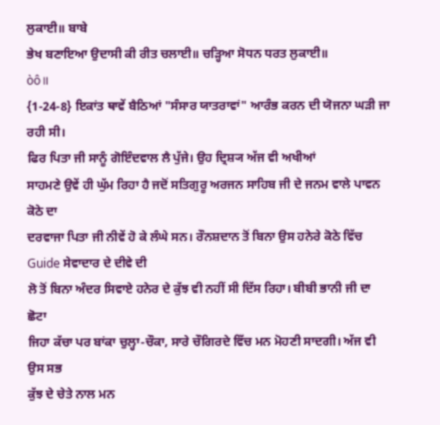ਲੁਕਾਈ॥ ਬਾਬੇ
ਭੇਖ ਬਣਾਇਆ ਉਦਾਸੀ ਕੀ ਰੀਤ ਚਲਾਈ॥ ਚੜ੍ਹਿਆ ਸੋਧਨ ਧਰਤ ਲੁਕਾਈ॥
òô॥
{1-24-8} ਇਕਾਂਤ ਥਾਵੇਂ ਬੈਠਿਆਂ "ਸੰਸਾਰ ਯਾਤਰਾਵਾਂ" ਆਰੰਭ ਕਰਨ ਦੀ ਯੋਜਨਾ ਘੜੀ ਜਾ ਰਹੀ ਸੀ।
ਫਿਰ ਪਿਤਾ ਜੀ ਸਾਨੂੰ ਗੋਇੰਦਵਾਲ ਲੈ ਪੁੱਜੇ। ਉਹ ਦ੍ਰਿਸ਼੍ਯ ਅੱਜ ਵੀ ਅਖੀਆਂ
ਸਾਹਮਣੇ ਉਵੇਂ ਹੀ ਘੁੱਮ ਰਿਹਾ ਹੈ ਜਦੋਂ ਸਤਿਗੁਰੂ ਅਰਜਨ ਸਾਹਿਬ ਜੀ ਦੇ ਜਨਮ ਵਾਲੇ ਪਾਵਨ ਕੋਠੇ ਦਾ
ਦਰਵਾਜਾ ਪਿਤਾ ਜੀ ਨੀਵੇਂ ਹੋ ਕੇ ਲੰਘੇ ਸਨ। ਰੌਨਸ਼ਦਾਨ ਤੋਂ ਬਿਨਾ ਉਸ ਹਨੇਰੇ ਕੋਠੇ ਵਿੱਚ
Guide ਸੇਵਾਦਾਰ ਦੇ ਦੀਵੇ ਦੀ
ਲੋ ਤੋਂ ਬਿਨਾ ਅੰਦਰ ਸਿਵਾਏ ਹਨੇਰ ਦੇ ਕੁੱਝ ਵੀ ਨਹੀਂ ਸੀ ਦਿੱਸ ਰਿਹਾ। ਬੀਬੀ ਭਾਨੀ ਜੀ ਦਾ ਛੋਟਾ
ਜਿਹਾ ਕੱਚਾ ਪਰ ਬਾਂਕਾ ਚੁਲ੍ਹਾ-ਚੌਕਾ, ਸਾਰੇ ਚੌਗਿਰਦੇ ਵਿੱਚ ਮਨ ਮੋਹਣੀ ਸਾਦਗੀ। ਅੱਜ ਵੀ ਉਸ ਸਭ
ਕੁੱਝ ਦੇ ਚੇਤੇ ਨਾਲ ਮਨ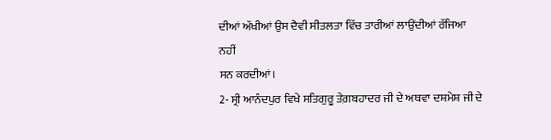ਦੀਆਂ ਅੱਖੀਆਂ ਉਸ ਦੈਵੀ ਸੀਤਲਤਾ ਵਿੱਚ ਤਾਰੀਆਂ ਲਾਉਂਦੀਆਂ ਰੱਜਿਆ ਨਹੀਂ
ਸਨ ਕਰਦੀਆਂ।
2- ਸ੍ਰੀ ਆਨੰਦਪੁਰ ਵਿਖੇ ਸਤਿਗੁਰੂ ਤੇਗ਼ਬਹਾਦਰ ਜੀ ਦੇ ਅਥਵਾ ਦਸ਼ਮੇਸ਼ ਜੀ ਦੇ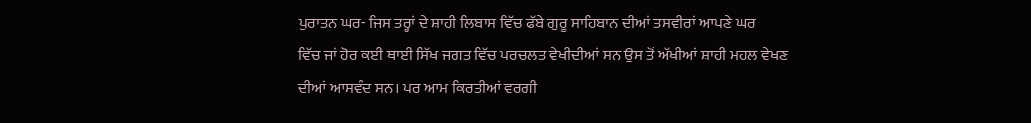ਪੁਰਾਤਨ ਘਰ- ਜਿਸ ਤਰ੍ਹਾਂ ਦੇ ਸ਼ਾਹੀ ਲਿਬਾਸ ਵਿੱਚ ਫੱਬੇ ਗੁਰੂ ਸਾਹਿਬਾਨ ਦੀਆਂ ਤਸਵੀਰਾਂ ਆਪਣੇ ਘਰ
ਵਿੱਚ ਜਾਂ ਹੋਰ ਕਈ ਥਾਈ ਸਿੱਖ ਜਗਤ ਵਿੱਚ ਪਰਚਲਤ ਵੇਖੀਦੀਆਂ ਸਨ ਉਸ ਤੋਂ ਅੱਖੀਆਂ ਸ਼ਾਹੀ ਮਹਲ ਵੇਖਣ
ਦੀਆਂ ਆਸਵੰਦ ਸਨ। ਪਰ ਆਮ ਕਿਰਤੀਆਂ ਵਰਗੀ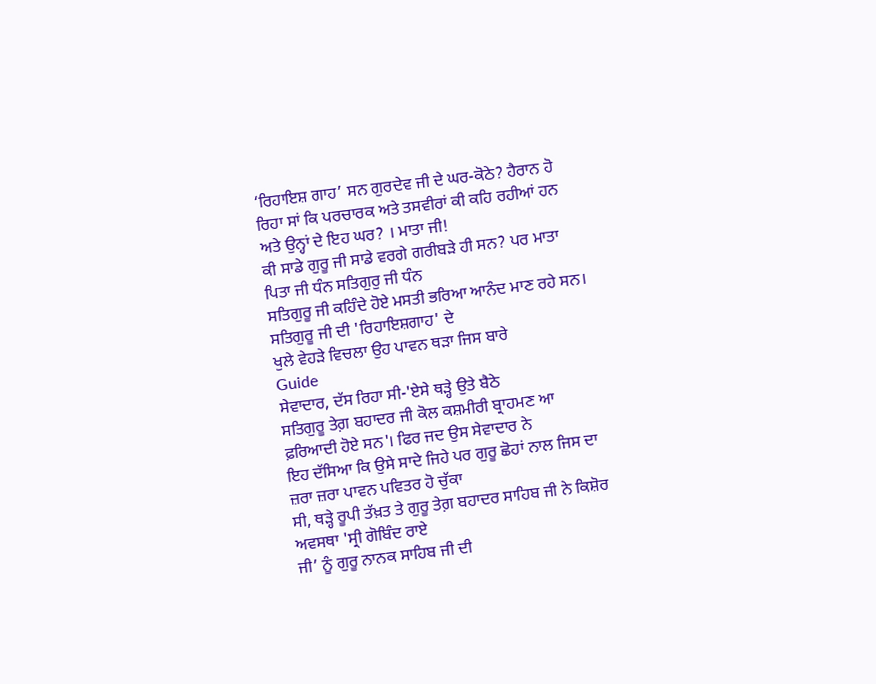‘ਰਿਹਾਇਸ਼ ਗਾਹ’ ਸਨ ਗੁਰਦੇਵ ਜੀ ਦੇ ਘਰ-ਕੋਠੇ? ਹੈਰਾਨ ਹੋ
ਰਿਹਾ ਸਾਂ ਕਿ ਪਰਚਾਰਕ ਅਤੇ ਤਸਵੀਰਾਂ ਕੀ ਕਹਿ ਰਹੀਆਂ ਹਨ ਅਤੇ ਉਨ੍ਹਾਂ ਦੇ ਇਹ ਘਰ? । ਮਾਤਾ ਜੀ!
ਕੀ ਸਾਡੇ ਗੁਰੂ ਜੀ ਸਾਡੇ ਵਰਗੇ ਗਰੀਬੜੇ ਹੀ ਸਨ? ਪਰ ਮਾਤਾ ਪਿਤਾ ਜੀ ਧੰਨ ਸਤਿਗੁਰੁ ਜੀ ਧੰਨ
ਸਤਿਗੁਰੂ ਜੀ ਕਹਿੰਦੇ ਹੋਏ ਮਸਤੀ ਭਰਿਆ ਆਨੰਦ ਮਾਣ ਰਹੇ ਸਨ। ਸਤਿਗੁਰੂ ਜੀ ਦੀ 'ਰਿਹਾਇਸ਼ਗਾਹ' ਦੇ
ਖੁਲੇ ਵੇਹੜੇ ਵਿਚਲਾ ਉਹ ਪਾਵਨ ਥੜਾ ਜਿਸ ਬਾਰੇ
Guide
ਸੇਵਾਦਾਰ, ਦੱਸ ਰਿਹਾ ਸੀ-'ਏਸੇ ਥੜ੍ਹੇ ਉਤੇ ਬੈਠੇ
ਸਤਿਗੁਰੂ ਤੇਗ਼ ਬਹਾਦਰ ਜੀ ਕੋਲ ਕਸ਼ਮੀਰੀ ਬ੍ਰਾਹਮਣ ਆ ਫ਼ਰਿਆਦੀ ਹੋਏ ਸਨ'। ਫਿਰ ਜਦ ਉਸ ਸੇਵਾਦਾਰ ਨੇ
ਇਹ ਦੱਸਿਆ ਕਿ ਉਸੇ ਸਾਦੇ ਜਿਹੇ ਪਰ ਗੁਰੂ ਛੋਹਾਂ ਨਾਲ ਜਿਸ ਦਾ ਜ਼ਰਾ ਜ਼ਰਾ ਪਾਵਨ ਪਵਿਤਰ ਹੋ ਚੁੱਕਾ
ਸੀ, ਥੜ੍ਹੇ ਰੂਪੀ ਤੱਖ਼ਤ ਤੇ ਗੁਰੂ ਤੇਗ਼ ਬਹਾਦਰ ਸਾਹਿਬ ਜੀ ਨੇ ਕਿਸ਼ੋਰ ਅਵਸਥਾ 'ਸ੍ਰੀ ਗੋਬਿੰਦ ਰਾਏ
ਜੀ’ ਨੂੰ ਗੁਰੂ ਨਾਨਕ ਸਾਹਿਬ ਜੀ ਦੀ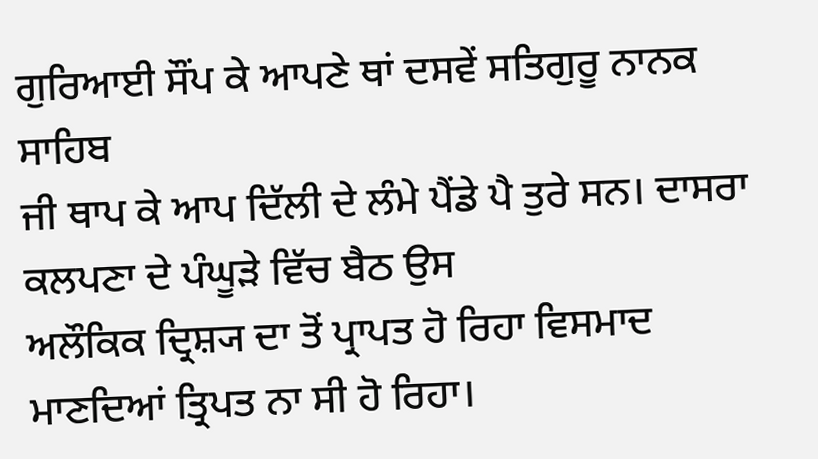ਗੁਰਿਆਈ ਸੌਂਪ ਕੇ ਆਪਣੇ ਥਾਂ ਦਸਵੇਂ ਸਤਿਗੁਰੂ ਨਾਨਕ ਸਾਹਿਬ
ਜੀ ਥਾਪ ਕੇ ਆਪ ਦਿੱਲੀ ਦੇ ਲੰਮੇ ਪੈਂਡੇ ਪੈ ਤੁਰੇ ਸਨ। ਦਾਸਰਾ ਕਲਪਣਾ ਦੇ ਪੰਘੂੜੇ ਵਿੱਚ ਬੈਠ ਉਸ
ਅਲੌਕਿਕ ਦ੍ਰਿਸ਼੍ਯ ਦਾ ਤੋਂ ਪ੍ਰਾਪਤ ਹੋ ਰਿਹਾ ਵਿਸਮਾਦ ਮਾਣਦਿਆਂ ਤ੍ਰਿਪਤ ਨਾ ਸੀ ਹੋ ਰਿਹਾ।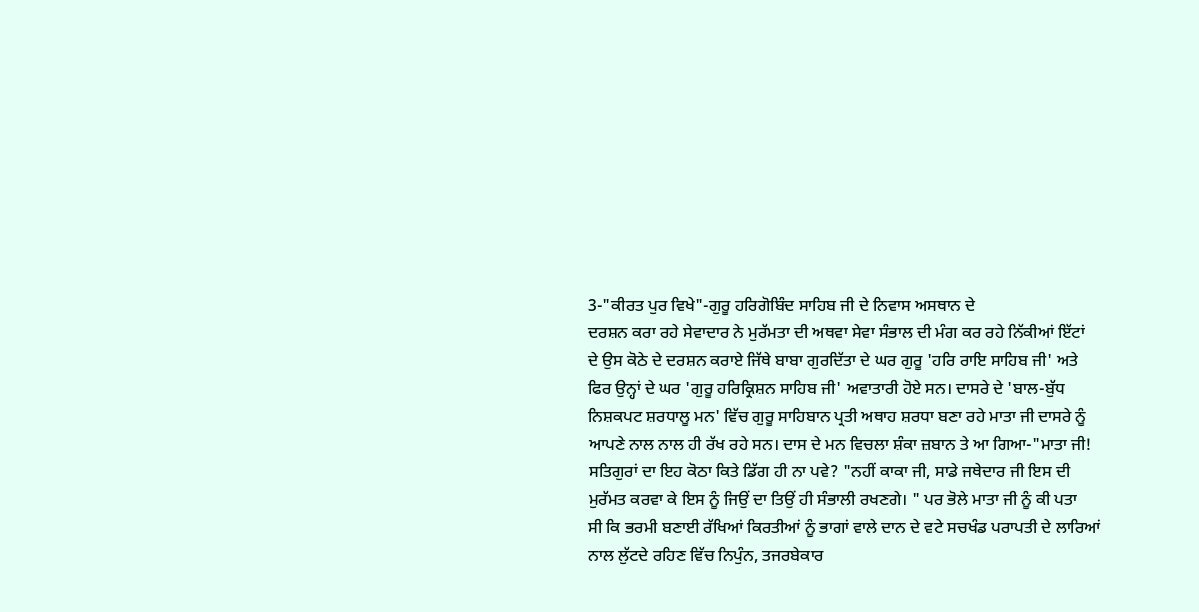3-"ਕੀਰਤ ਪੁਰ ਵਿਖੇ"-ਗੁਰੂ ਹਰਿਗੋਬਿੰਦ ਸਾਹਿਬ ਜੀ ਦੇ ਨਿਵਾਸ ਅਸਥਾਨ ਦੇ
ਦਰਸ਼ਨ ਕਰਾ ਰਹੇ ਸੇਵਾਦਾਰ ਨੇ ਮੁਰੱਮਤਾ ਦੀ ਅਥਵਾ ਸੇਵਾ ਸੰਭਾਲ ਦੀ ਮੰਗ ਕਰ ਰਹੇ ਨਿੱਕੀਆਂ ਇੱਟਾਂ
ਦੇ ਉਸ ਕੋਠੇ ਦੇ ਦਰਸ਼ਨ ਕਰਾਏ ਜਿੱਥੇ ਬਾਬਾ ਗੁਰਦਿੱਤਾ ਦੇ ਘਰ ਗੁਰੂ 'ਹਰਿ ਰਾਇ ਸਾਹਿਬ ਜੀ' ਅਤੇ
ਫਿਰ ਉਨ੍ਹਾਂ ਦੇ ਘਰ 'ਗੁਰੂ ਹਰਿਕ੍ਰਿਸ਼ਨ ਸਾਹਿਬ ਜੀ' ਅਵਾਤਾਰੀ ਹੋਏ ਸਨ। ਦਾਸਰੇ ਦੇ 'ਬਾਲ-ਬੁੱਧ
ਨਿਸ਼ਕਪਟ ਸ਼ਰਧਾਲੂ ਮਨ' ਵਿੱਚ ਗੁਰੂ ਸਾਹਿਬਾਨ ਪ੍ਰਤੀ ਅਥਾਹ ਸ਼ਰਧਾ ਬਣਾ ਰਹੇ ਮਾਤਾ ਜੀ ਦਾਸਰੇ ਨੂੰ
ਆਪਣੇ ਨਾਲ ਨਾਲ ਹੀ ਰੱਖ ਰਹੇ ਸਨ। ਦਾਸ ਦੇ ਮਨ ਵਿਚਲਾ ਸ਼ੰਕਾ ਜ਼ਬਾਨ ਤੇ ਆ ਗਿਆ-"ਮਾਤਾ ਜੀ!
ਸਤਿਗੁਰਾਂ ਦਾ ਇਹ ਕੋਠਾ ਕਿਤੇ ਡਿੱਗ ਹੀ ਨਾ ਪਵੇ? "ਨਹੀਂ ਕਾਕਾ ਜੀ, ਸਾਡੇ ਜਥੇਦਾਰ ਜੀ ਇਸ ਦੀ
ਮੁਰੱਮਤ ਕਰਵਾ ਕੇ ਇਸ ਨੂੰ ਜਿਉਂ ਦਾ ਤਿਉਂ ਹੀ ਸੰਭਾਲੀ ਰਖਣਗੇ। " ਪਰ ਭੋਲੇ ਮਾਤਾ ਜੀ ਨੂੰ ਕੀ ਪਤਾ
ਸੀ ਕਿ ਭਰਮੀ ਬਣਾਈ ਰੱਖਿਆਂ ਕਿਰਤੀਆਂ ਨੂੰ ਭਾਗਾਂ ਵਾਲੇ ਦਾਨ ਦੇ ਵਟੇ ਸਚਖੰਡ ਪਰਾਪਤੀ ਦੇ ਲਾਰਿਆਂ
ਨਾਲ ਲੁੱਟਦੇ ਰਹਿਣ ਵਿੱਚ ਨਿਪੁੰਨ, ਤਜਰਬੇਕਾਰ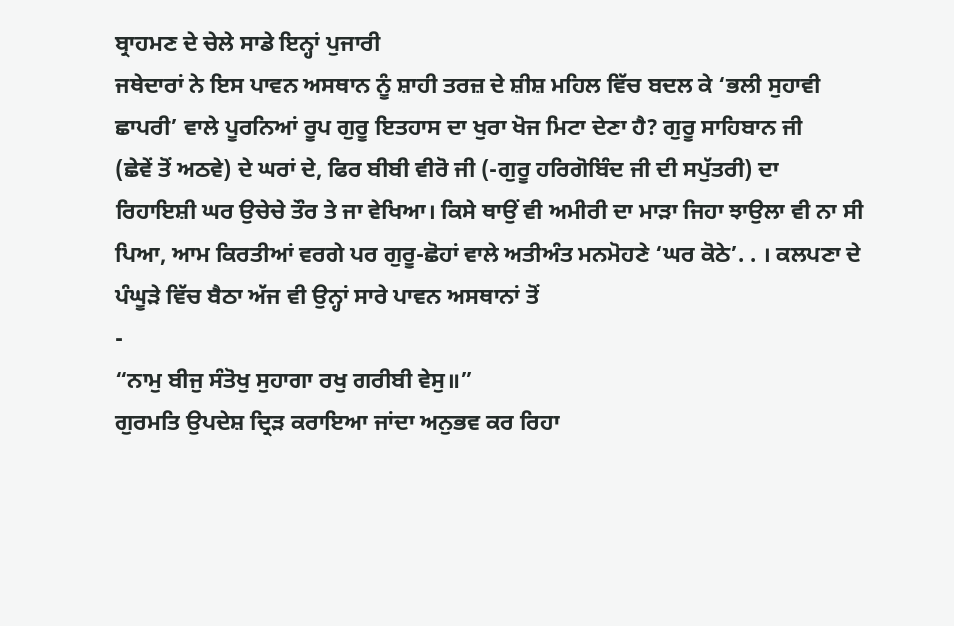ਬ੍ਰਾਹਮਣ ਦੇ ਚੇਲੇ ਸਾਡੇ ਇਨ੍ਹਾਂ ਪੁਜਾਰੀ
ਜਥੇਦਾਰਾਂ ਨੇ ਇਸ ਪਾਵਨ ਅਸਥਾਨ ਨੂੰ ਸ਼ਾਹੀ ਤਰਜ਼ ਦੇ ਸ਼ੀਸ਼ ਮਹਿਲ ਵਿੱਚ ਬਦਲ ਕੇ ‘ਭਲੀ ਸੁਹਾਵੀ
ਛਾਪਰੀ’ ਵਾਲੇ ਪੂਰਨਿਆਂ ਰੂਪ ਗੁਰੂ ਇਤਹਾਸ ਦਾ ਖੁਰਾ ਖੋਜ ਮਿਟਾ ਦੇਣਾ ਹੈ? ਗੁਰੂ ਸਾਹਿਬਾਨ ਜੀ
(ਛੇਵੇਂ ਤੋਂ ਅਠਵੇ) ਦੇ ਘਰਾਂ ਦੇ, ਫਿਰ ਬੀਬੀ ਵੀਰੋ ਜੀ (-ਗੁਰੂ ਹਰਿਗੋਬਿੰਦ ਜੀ ਦੀ ਸਪੁੱਤਰੀ) ਦਾ
ਰਿਹਾਇਸ਼ੀ ਘਰ ਉਚੇਚੇ ਤੌਰ ਤੇ ਜਾ ਵੇਖਿਆ। ਕਿਸੇ ਥਾਉਂ ਵੀ ਅਮੀਰੀ ਦਾ ਮਾੜਾ ਜਿਹਾ ਝਾਉਲਾ ਵੀ ਨਾ ਸੀ
ਪਿਆ, ਆਮ ਕਿਰਤੀਆਂ ਵਰਗੇ ਪਰ ਗੁਰੂ-ਛੋਹਾਂ ਵਾਲੇ ਅਤੀਅੰਤ ਮਨਮੋਹਣੇ ‘ਘਰ ਕੋਠੇ’. . । ਕਲਪਣਾ ਦੇ
ਪੰਘੂੜੇ ਵਿੱਚ ਬੈਠਾ ਅੱਜ ਵੀ ਉਨ੍ਹਾਂ ਸਾਰੇ ਪਾਵਨ ਅਸਥਾਨਾਂ ਤੋਂ
-
“ਨਾਮੁ ਬੀਜੁ ਸੰਤੋਖੁ ਸੁਹਾਗਾ ਰਖੁ ਗਰੀਬੀ ਵੇਸੁ॥”
ਗੁਰਮਤਿ ਉਪਦੇਸ਼ ਦ੍ਰਿੜ ਕਰਾਇਆ ਜਾਂਦਾ ਅਨੁਭਵ ਕਰ ਰਿਹਾ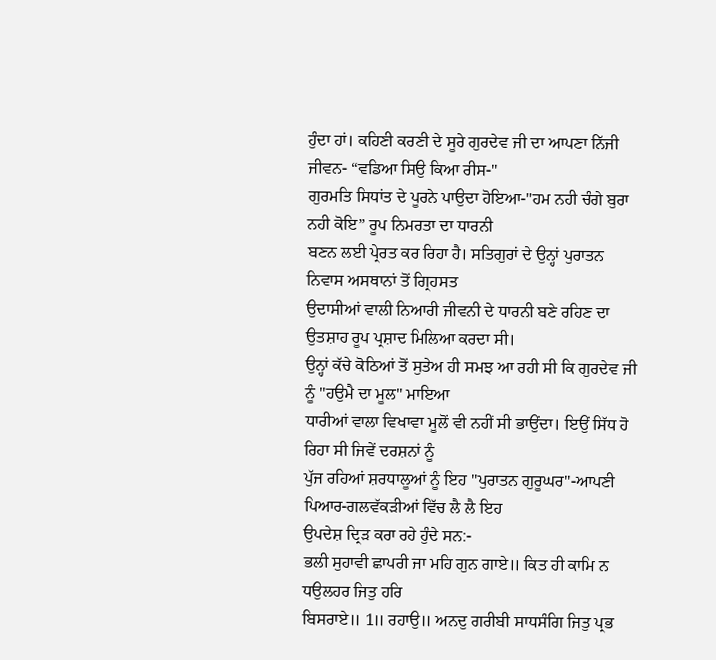ਹੁੰਦਾ ਹਾਂ। ਕਹਿਣੀ ਕਰਣੀ ਦੇ ਸੂਰੇ ਗੁਰਦੇਵ ਜੀ ਦਾ ਆਪਣਾ ਨਿੱਜੀ ਜੀਵਨ- “ਵਡਿਆ ਸਿਉ ਕਿਆ ਰੀਸ-"
ਗੁਰਮਤਿ ਸਿਧਾਂਤ ਦੇ ਪੂਰਨੇ ਪਾਉਦਾ ਹੋਇਆ-"ਹਮ ਨਹੀ ਚੰਗੇ ਬੁਰਾ ਨਹੀ ਕੋਇ” ਰੂਪ ਨਿਮਰਤਾ ਦਾ ਧਾਰਨੀ
ਬਣਨ ਲਈ ਪ੍ਰੇਰਤ ਕਰ ਰਿਹਾ ਹੈ। ਸਤਿਗੁਰਾਂ ਦੇ ਉਨ੍ਹਾਂ ਪੁਰਾਤਨ ਨਿਵਾਸ ਅਸਥਾਨਾਂ ਤੋਂ ਗ੍ਰਿਹਸਤ
ਉਦਾਸੀਆਂ ਵਾਲੀ ਨਿਆਰੀ ਜੀਵਨੀ ਦੇ ਧਾਰਨੀ ਬਣੇ ਰਹਿਣ ਦਾ ਉਤਸ਼ਾਹ ਰੂਪ ਪ੍ਰਸ਼ਾਦ ਮਿਲਿਆ ਕਰਦਾ ਸੀ।
ਉਨ੍ਹਾਂ ਕੱਚੇ ਕੋਠਿਆਂ ਤੋਂ ਸੁਤੇਅ ਹੀ ਸਮਝ ਆ ਰਹੀ ਸੀ ਕਿ ਗੁਰਦੇਵ ਜੀ ਨੂੰ "ਹਉਮੈ ਦਾ ਮੂਲ" ਮਾਇਆ
ਧਾਰੀਆਂ ਵਾਲਾ ਵਿਖਾਵਾ ਮੂਲੋਂ ਵੀ ਨਹੀਂ ਸੀ ਭਾਉਂਦਾ। ਇਉਂ ਸਿੱਧ ਹੋ ਰਿਹਾ ਸੀ ਜਿਵੇਂ ਦਰਸ਼ਨਾਂ ਨੂੰ
ਪੁੱਜ ਰਹਿਆਂ ਸ਼ਰਧਾਲੂਆਂ ਨੂੰ ਇਹ "ਪੁਰਾਤਨ ਗੁਰੂਘਰ"-ਆਪਣੀ ਪਿਆਰ-ਗਲਵੱਕੜੀਆਂ ਵਿੱਚ ਲੈ ਲੈ ਇਹ
ਉਪਦੇਸ਼ ਦ੍ਰਿੜ ਕਰਾ ਰਹੇ ਹੁੰਦੇ ਸਨ:-
ਭਲੀ ਸੁਹਾਵੀ ਛਾਪਰੀ ਜਾ ਮਹਿ ਗੁਨ ਗਾਏ॥ ਕਿਤ ਹੀ ਕਾਮਿ ਨ ਧਉਲਹਰ ਜਿਤੁ ਹਰਿ
ਬਿਸਰਾਏ॥ 1॥ ਰਹਾਉ॥ ਅਨਦੁ ਗਰੀਬੀ ਸਾਧਸੰਗਿ ਜਿਤੁ ਪ੍ਰਭ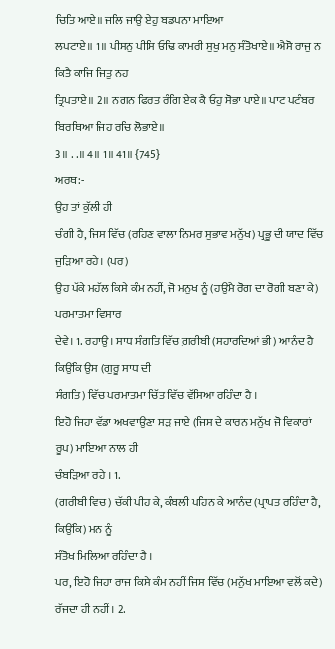ਚਿਤਿ ਆਏ॥ ਜਲਿ ਜਾਉ ਏਹੁ ਬਡਪਨਾ ਮਾਇਆ
ਲਪਟਾਏ॥ 1॥ ਪੀਸਨੁ ਪੀਸਿ ਓਢਿ ਕਾਮਰੀ ਸੁਖੁ ਮਨੁ ਸੰਤੋਖਾਏ॥ ਐਸੋ ਰਾਜੁ ਨ ਕਿਤੈ ਕਾਜਿ ਜਿਤੁ ਨਹ
ਤ੍ਰਿਪਤਾਏ॥ 2॥ ਨਗਨ ਫਿਰਤ ਰੰਗਿ ਏਕ ਕੈ ਓਹੁ ਸੋਭਾ ਪਾਏ॥ ਪਾਟ ਪਟੰਬਰ ਬਿਰਥਿਆ ਜਿਹ ਰਚਿ ਲੋਭਾਏ॥
3॥ . .॥ 4॥ 1॥ 41॥ {745}
ਅਰਥ:-
ਉਹ ਤਾਂ ਕੁੱਲੀ ਹੀ
ਚੰਗੀ ਹੈ, ਜਿਸ ਵਿੱਚ (ਰਹਿਣ ਵਾਲਾ ਨਿਮਰ ਸੁਭਾਵ ਮਨੁੱਖ) ਪ੍ਰਭੂ ਦੀ ਯਾਦ ਵਿੱਚ ਜੁੜਿਆ ਰਹੇ। (ਪਰ)
ਉਹ ਪੱਕੇ ਮਹੱਲ ਕਿਸੇ ਕੰਮ ਨਹੀਂ, ਜੋ ਮਨੁਖ ਨੂੰ (ਹਉਮੈ ਰੋਗ ਦਾ ਰੋਗੀ ਬਣਾ ਕੇ) ਪਰਮਾਤਮਾ ਵਿਸਾਰ
ਦੇਵੇ। 1. ਰਹਾਉ। ਸਾਧ ਸੰਗਤਿ ਵਿੱਚ ਗ਼ਰੀਬੀ (ਸਹਾਰਦਿਆਂ ਭੀ) ਆਨੰਦ ਹੈ ਕਿਉਂਕਿ ਉਸ (ਗੁਰੂ ਸਾਧ ਦੀ
ਸੰਗਤਿ) ਵਿੱਚ ਪਰਮਾਤਮਾ ਚਿੱਤ ਵਿੱਚ ਵੱਸਿਆ ਰਹਿੰਦਾ ਹੈ ।
ਇਹੋ ਜਿਹਾ ਵੱਡਾ ਅਖਵਾਉਣਾ ਸੜ ਜਾਏ (ਜਿਸ ਦੇ ਕਾਰਨ ਮਨੁੱਖ ਜੋ ਵਿਕਾਰਾਂ ਰੂਪ) ਮਾਇਆ ਨਾਲ ਹੀ
ਚੰਬੜਿਆ ਰਹੇ । 1.
(ਗਰੀਬੀ ਵਿਚ) ਚੱਕੀ ਪੀਹ ਕੇ, ਕੰਬਲੀ ਪਹਿਨ ਕੇ ਆਨੰਦ (ਪ੍ਰਾਪਤ ਰਹਿੰਦਾ ਹੈ, ਕਿਉਂਕਿ) ਮਨ ਨੂੰ
ਸੰਤੋਖ ਮਿਲਿਆ ਰਹਿੰਦਾ ਹੈ ।
ਪਰ, ਇਹੋ ਜਿਹਾ ਰਾਜ ਕਿਸੇ ਕੰਮ ਨਹੀਂ ਜਿਸ ਵਿੱਚ (ਮਨੁੱਖ ਮਾਇਆ ਵਲੋਂ ਕਦੇ) ਰੱਜਦਾ ਹੀ ਨਹੀਂ। 2.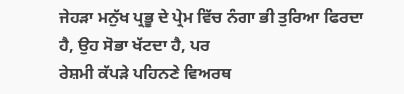ਜੇਹੜਾ ਮਨੁੱਖ ਪ੍ਰਭੂ ਦੇ ਪ੍ਰੇਮ ਵਿੱਚ ਨੰਗਾ ਭੀ ਤੁਰਿਆ ਫਿਰਦਾ ਹੈ, ਉਹ ਸੋਭਾ ਖੱਟਦਾ ਹੈ, ਪਰ
ਰੇਸ਼ਮੀ ਕੱਪੜੇ ਪਹਿਨਣੇ ਵਿਅਰਥ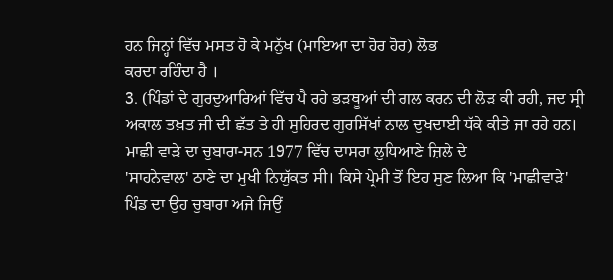ਹਨ ਜਿਨ੍ਹਾਂ ਵਿੱਚ ਮਸਤ ਹੋ ਕੇ ਮਨੁੱਖ (ਮਾਇਆ ਦਾ ਹੋਰ ਹੋਰ) ਲੋਭ
ਕਰਦਾ ਰਹਿੰਦਾ ਹੈ ।
3. (ਪਿੰਡਾਂ ਦੇ ਗੁਰਦੁਆਰਿਆਂ ਵਿੱਚ ਪੈ ਰਹੇ ਭੜਥੂਆਂ ਦੀ ਗਲ ਕਰਨ ਦੀ ਲੋੜ ਕੀ ਰਹੀ, ਜਦ ਸ੍ਰੀ
ਅਕਾਲ ਤਖ਼ਤ ਜੀ ਦੀ ਛੱਤ ਤੇ ਹੀ ਸੁਹਿਰਦ ਗੁਰਸਿੱਖਾਂ ਨਾਲ ਦੁਖਦਾਈ ਧੱਕੇ ਕੀਤੇ ਜਾ ਰਹੇ ਹਨ।
ਮਾਛੀ ਵਾੜੇ ਦਾ ਚੁਬਾਰਾ-ਸਨ 1977 ਵਿੱਚ ਦਾਸਰਾ ਲੁਧਿਆਣੇ ਜ਼ਿਲੇ ਦੇ
'ਸਾਹਨੇਵਾਲ' ਠਾਣੇ ਦਾ ਮੁਖੀ ਨਿਯੁੱਕਤ ਸੀ। ਕਿਸੇ ਪ੍ਰੇਮੀ ਤੋਂ ਇਹ ਸੁਣ ਲਿਆ ਕਿ 'ਮਾਛੀਵਾੜੇ'
ਪਿੰਡ ਦਾ ਉਹ ਚੁਬਾਰਾ ਅਜੇ ਜਿਉਂ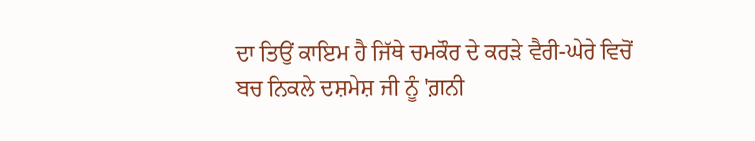ਦਾ ਤਿਉਂ ਕਾਇਮ ਹੈ ਜਿੱਥੇ ਚਮਕੌਰ ਦੇ ਕਰੜੇ ਵੈਰੀ-ਘੇਰੇ ਵਿਚੋਂ
ਬਚ ਨਿਕਲੇ ਦਸ਼ਮੇਸ਼ ਜੀ ਨੂੰ 'ਗ਼ਨੀ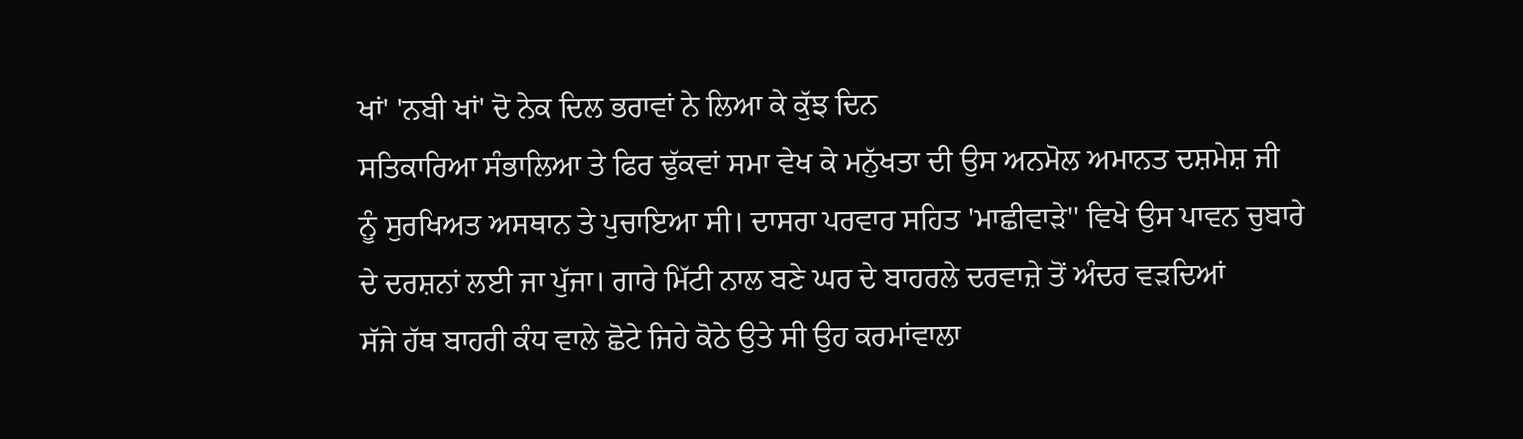ਖਾਂ' 'ਨਬੀ ਖਾਂ' ਦੋ ਨੇਕ ਦਿਲ ਭਰਾਵਾਂ ਨੇ ਲਿਆ ਕੇ ਕੁੱਝ ਦਿਨ
ਸਤਿਕਾਰਿਆ ਸੰਭਾਲਿਆ ਤੇ ਫਿਰ ਢੁੱਕਵਾਂ ਸਮਾ ਵੇਖ ਕੇ ਮਨੁੱਖਤਾ ਦੀ ਉਸ ਅਨਮੋਲ ਅਮਾਨਤ ਦਸ਼ਮੇਸ਼ ਜੀ
ਨੂੰ ਸੁਰਖਿਅਤ ਅਸਥਾਨ ਤੇ ਪੁਚਾਇਆ ਸੀ। ਦਾਸਰਾ ਪਰਵਾਰ ਸਹਿਤ 'ਮਾਛੀਵਾੜੇ'' ਵਿਖੇ ਉਸ ਪਾਵਨ ਚੁਬਾਰੇ
ਦੇ ਦਰਸ਼ਨਾਂ ਲਈ ਜਾ ਪੁੱਜਾ। ਗਾਰੇ ਮਿੱਟੀ ਨਾਲ ਬਣੇ ਘਰ ਦੇ ਬਾਹਰਲੇ ਦਰਵਾਜ਼ੇ ਤੋਂ ਅੰਦਰ ਵੜਦਿਆਂ
ਸੱਜੇ ਹੱਥ ਬਾਹਰੀ ਕੰਧ ਵਾਲੇ ਛੋਟੇ ਜਿਹੇ ਕੋਠੇ ਉਤੇ ਸੀ ਉਹ ਕਰਮਾਂਵਾਲਾ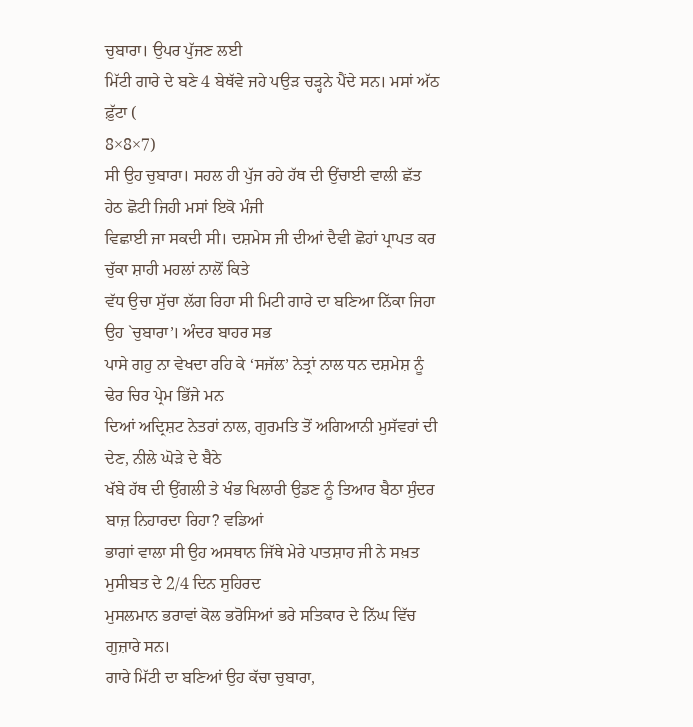ਚੁਬਾਰਾ। ਉਪਰ ਪੁੱਜਣ ਲਈ
ਮਿੱਟੀ ਗਾਰੇ ਦੇ ਬਣੇ 4 ਬੇਥੱਵੇ ਜਹੇ ਪਉੜ ਚੜ੍ਹਨੇ ਪੈਂਦੇ ਸਨ। ਮਸਾਂ ਅੱਠ ਫ਼ੁੱਟਾ (
8×8×7)
ਸੀ ਉਹ ਚੁਬਾਰਾ। ਸਹਲ ਹੀ ਪੁੱਜ ਰਹੇ ਹੱਥ ਦੀ ਉਂਚਾਈ ਵਾਲੀ ਛੱਤ ਹੇਠ ਛੋਟੀ ਜਿਹੀ ਮਸਾਂ ਇਕੋ ਮੰਜੀ
ਵਿਛਾਈ ਜਾ ਸਕਦੀ ਸੀ। ਦਸ਼ਮੇਸ ਜੀ ਦੀਆਂ ਦੈਵੀ ਛੋਹਾਂ ਪ੍ਰਾਪਤ ਕਰ ਚੁੱਕਾ ਸ਼ਾਹੀ ਮਹਲਾਂ ਨਾਲੋਂ ਕਿਤੇ
ਵੱਧ ਉਚਾ ਸੁੱਚਾ ਲੱਗ ਰਿਹਾ ਸੀ ਮਿਟੀ ਗਾਰੇ ਦਾ ਬਣਿਆ ਨਿੱਕਾ ਜਿਹਾ ਉਹ `ਚੁਬਾਰਾ’। ਅੰਦਰ ਬਾਹਰ ਸਭ
ਪਾਸੇ ਗਹੁ ਨਾ ਵੇਖਦਾ ਰਹਿ ਕੇ ‘ਸਜੱਲ’ ਨੇਤ੍ਰਾਂ ਨਾਲ ਧਨ ਦਸ਼ਮੇਸ਼ ਨੂੰ ਢੇਰ ਚਿਰ ਪ੍ਰੇਮ ਭਿੱਜੇ ਮਨ
ਦਿਆਂ ਅਦ੍ਰਿਸ਼ਟ ਨੇਤਰਾਂ ਨਾਲ, ਗੁਰਮਤਿ ਤੋਂ ਅਗਿਆਨੀ ਮੁਸੱਵਰਾਂ ਦੀ ਦੇਣ, ਨੀਲੇ ਘੋੜੇ ਦੇ ਬੈਠੇ
ਖੱਬੇ ਹੱਥ ਦੀ ਉਂਗਲੀ ਤੇ ਖੰਭ ਖਿਲਾਰੀ ਉਡਣ ਨੂੰ ਤਿਆਰ ਬੈਠਾ ਸੁੰਦਰ ਬਾਜ਼ ਨਿਹਾਰਦਾ ਰਿਹਾ? ਵਡਿਆਂ
ਭਾਗਾਂ ਵਾਲਾ ਸੀ ਉਹ ਅਸਥਾਨ ਜਿੱਥੇ ਮੇਰੇ ਪਾਤਸ਼ਾਹ ਜੀ ਨੇ ਸਖ਼ਤ ਮੁਸੀਬਤ ਦੇ 2/4 ਦਿਨ ਸੁਹਿਰਦ
ਮੁਸਲਮਾਨ ਭਰਾਵਾਂ ਕੋਲ ਭਰੋਸਿਆਂ ਭਰੇ ਸਤਿਕਾਰ ਦੇ ਨਿੱਘ ਵਿੱਚ ਗੁਜ਼ਾਰੇ ਸਨ।
ਗਾਰੇ ਮਿੱਟੀ ਦਾ ਬਣਿਆਂ ਉਹ ਕੱਚਾ ਚੁਬਾਰਾ,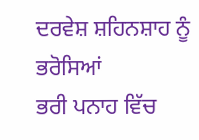ਦਰਵੇਸ਼ ਸ਼ਹਿਨਸ਼ਾਹ ਨੂੰ ਭਰੋਸਿਆਂ
ਭਰੀ ਪਨਾਹ ਵਿੱਚ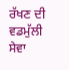ਰੱਖਣ ਦੀ ਵਡਮੁੱਲੀ ਸੇਵਾ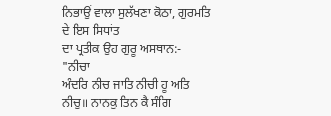ਨਿਭਾਉਂ ਵਾਲਾ ਸੁਲੱਖਣਾ ਕੋਠਾ, ਗੁਰਮਤਿ ਦੇ ਇਸ ਸਿਧਾਂਤ
ਦਾ ਪ੍ਰਤੀਕ ਉਹ ਗੁਰੂ ਅਸਥਾਨ:-
"ਨੀਚਾ
ਅੰਦਰਿ ਨੀਚ ਜਾਤਿ ਨੀਚੀ ਹੂ ਅਤਿ ਨੀਚੁ॥ ਨਾਨਕੁ ਤਿਨ ਕੈ ਸੰਗਿ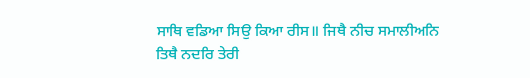ਸਾਥਿ ਵਡਿਆ ਸਿਉ ਕਿਆ ਰੀਸ॥ ਜਿਥੈ ਨੀਚ ਸਮਾਲੀਅਨਿ
ਤਿਥੈ ਨਦਰਿ ਤੇਰੀ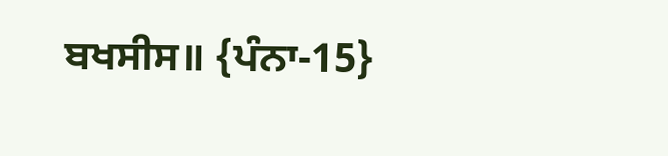ਬਖਸੀਸ॥ {ਪੰਨਾ-15}